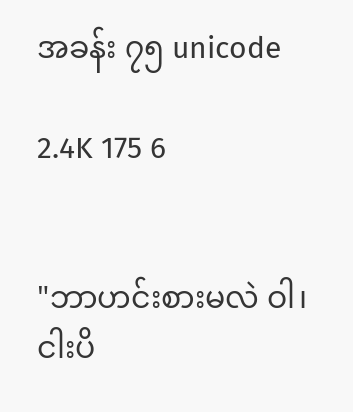အခန်း ၇၅ unicode

2.4K 175 6


"ဘာဟင်းစားမလဲ ဝါ၊ ငါးပိ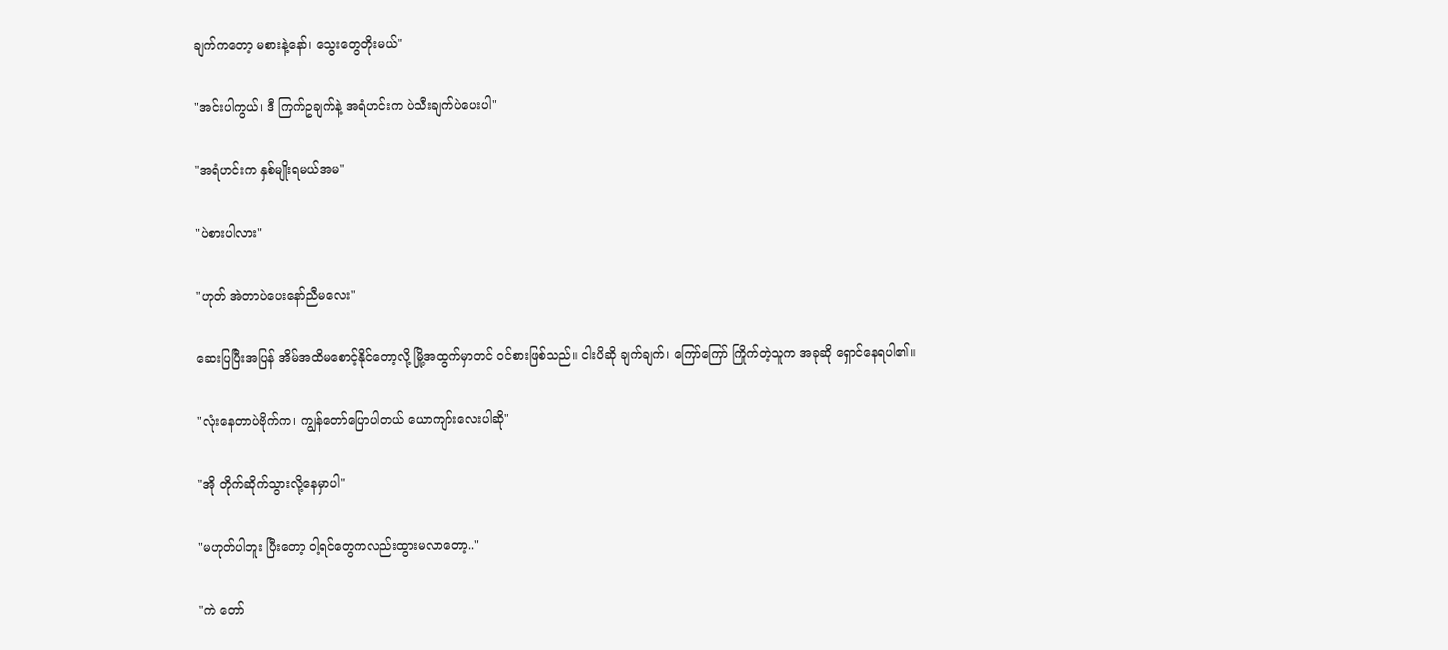ချက်ကတော့ မစားနဲ့နော်၊ သွေးတွေတိုးမယ်"

"အင်းပါကွယ်၊ ဒီ ကြက်ဥချက်နဲ့ အရံဟင်းက ပဲသီးချက်ပဲပေးပါ"

"အရံဟင်းက နှစ်မျိုးရမယ်အမ"

"ပဲစားပါလား"

"ဟုတ် အဲတာပဲပေးနော်ညီမလေး"

ဆေးပြပြီးအပြန် အိမ်အထိမစောင့်နိုင်တော့လို့ မြို့အထွက်မှာတင် ဝင်စားဖြစ်သည်။ ငါးပိဆို ချက်ချက်၊ ကြော်ကြော် ကြိုက်တဲ့သူက အခုဆို ရှောင်နေရပါ၏။

"လုံးနေတာပဲဗိုက်က၊ ကျွန်တော်ပြောပါတယ် ယောကျာ်းလေးပါဆို"

"အို တိုက်ဆိုက်သွားလို့နေမှာပါ"

"မဟုတ်ပါဘူး ပြီးတော့ ဝါ့ရင်တွေကလည်းထွားမလာတော့.."

"ကဲ တော်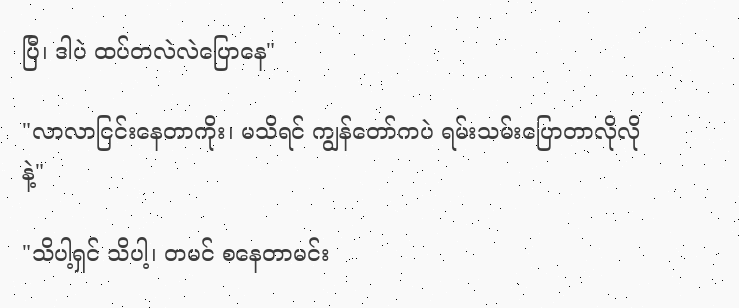ပြီ၊ ဒါပဲ ထပ်တလဲလဲပြောနေ"

"လာလာငြင်းနေတာကိုး၊ မသိရင် ကျွန်တော်ကပဲ ရမ်းသမ်းပြောတာလိုလိုနဲ့"

"သိပါ့ရှင် သိပါ့၊ တမင် စနေတာမင်း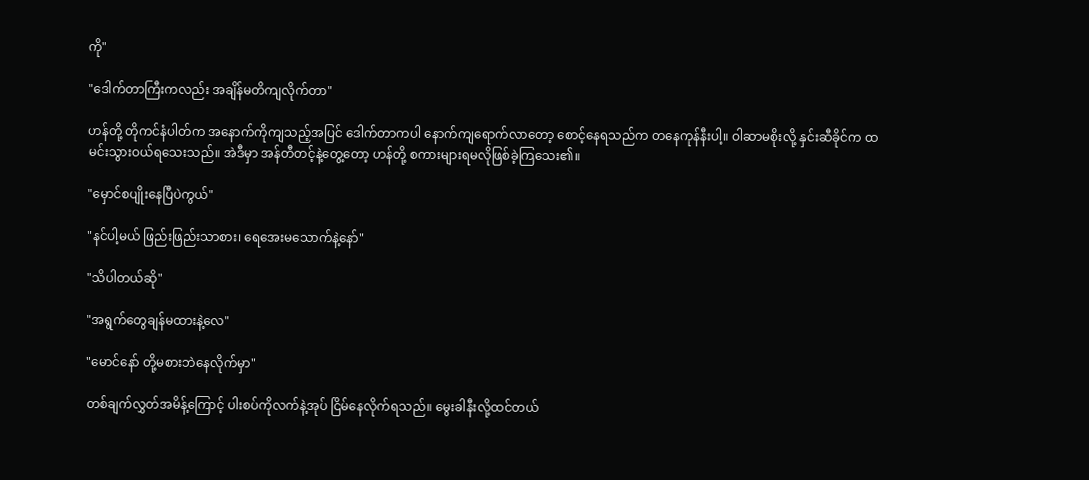ကို"

"ဒေါက်တာကြီးကလည်း အချိန်မတိကျလိုက်တာ"

ဟန်တို့ တိုကင်နံပါတ်က အနောက်ကိုကျသည့်အပြင် ဒေါက်တာကပါ နောက်ကျရောက်လာတော့ စောင့်နေရသည်က တနေကုန်နီးပါ့။ ဝါဆာမစိုးလို့ နှင်းဆီခိုင်က ထမင်းသွားဝယ်ရသေးသည်။ အဲဒီမှာ အန်တီတင့်နဲ့တွေ့တော့ ဟန်တို့ စကားများရမလိုဖြစ်ခဲ့ကြသေး၏။

"မှောင်စပျိုးနေပြီပဲကွယ်"

"နင်ပါ့မယ် ဖြည်းဖြည်းသာစား၊ ရေအေးမသောက်နဲ့နော်"

"သိပါတယ်ဆို"

"အရွက်တွေချန်မထားနဲ့လေ"

"မောင်နော် တို့မစားဘဲနေလိုက်မှာ"

တစ်ချက်လွှတ်အမိန့်ကြောင့် ပါးစပ်ကိုလက်နဲ့အုပ် ငြိမ်နေလိုက်ရသည်။ မွေးခါနီးလို့ထင်တယ်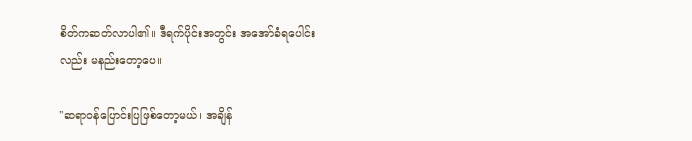စိတ်ကဆတ်လာပါ၏။ ဒီရက်ပိုင်းအတွင်း အအော်ခံရပေါင်းလည်း မနည်းတော့ပေ။

"ဆရာဝန်ပြောင်းပြဖြစ်တော့မယ်၊ အချိန်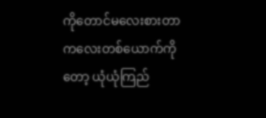ကိုတောင်မလေးစားတာ ကလေးတစ်ယောက်ကိုတော့ ယုံယုံကြည်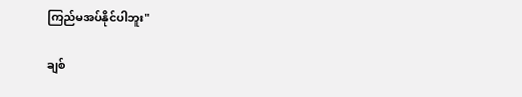ကြည်မအပ်နိုင်ပါဘူး"

ချစ်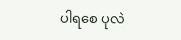ပါရစေ ပုလဲ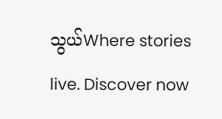သွယ်Where stories live. Discover now